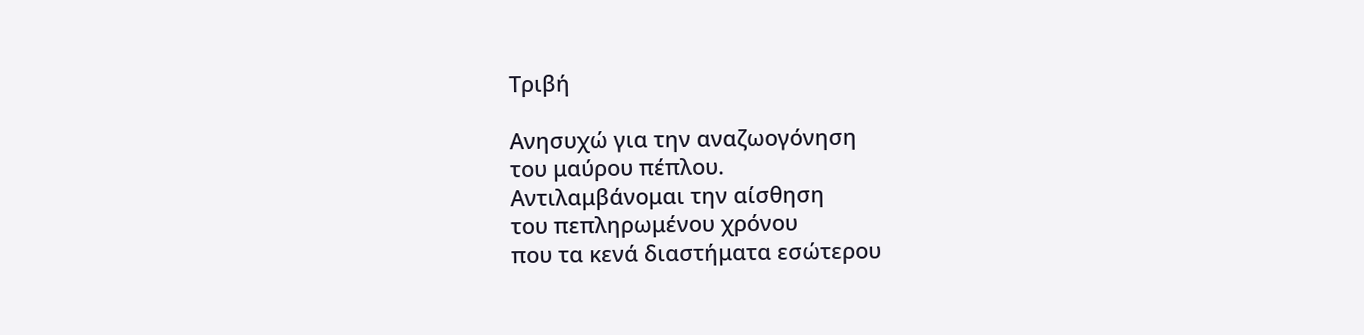Τριβή

Ανησυχώ για την αναζωογόνηση
του μαύρου πέπλου.
Αντιλαμβάνομαι την αίσθηση
του πεπληρωμένου χρόνου
που τα κενά διαστήματα εσώτερου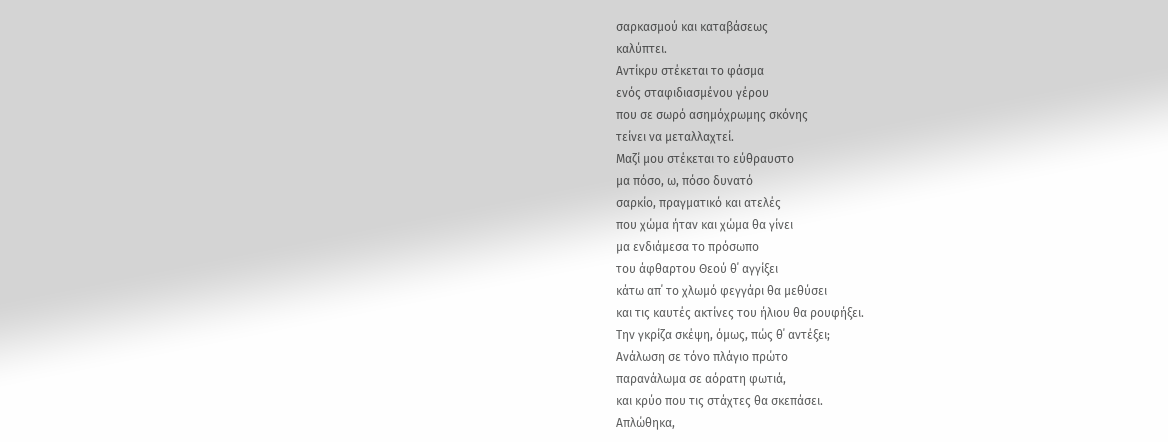σαρκασμού και καταβάσεως
καλύπτει.
Αντίκρυ στέκεται το φάσμα
ενός σταφιδιασμένου γέρου
που σε σωρό ασημόχρωμης σκόνης
τείνει να μεταλλαχτεί.
Μαζί μου στέκεται το εύθραυστο
μα πόσο, ω, πόσο δυνατό
σαρκίο, πραγματικό και ατελές
που χώμα ήταν και χώμα θα γίνει
μα ενδιάμεσα το πρόσωπο
του άφθαρτου Θεού θ΄ αγγίξει
κάτω απ΄ το χλωμό φεγγάρι θα μεθύσει
και τις καυτές ακτίνες του ήλιου θα ρουφήξει.
Την γκρίζα σκέψη, όμως, πώς θ΄ αντέξει;
Ανάλωση σε τόνο πλάγιο πρώτο
παρανάλωμα σε αόρατη φωτιά,
και κρύο που τις στάχτες θα σκεπάσει.
Απλώθηκα,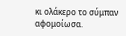κι ολάκερο το σύμπαν αφομοίωσα.